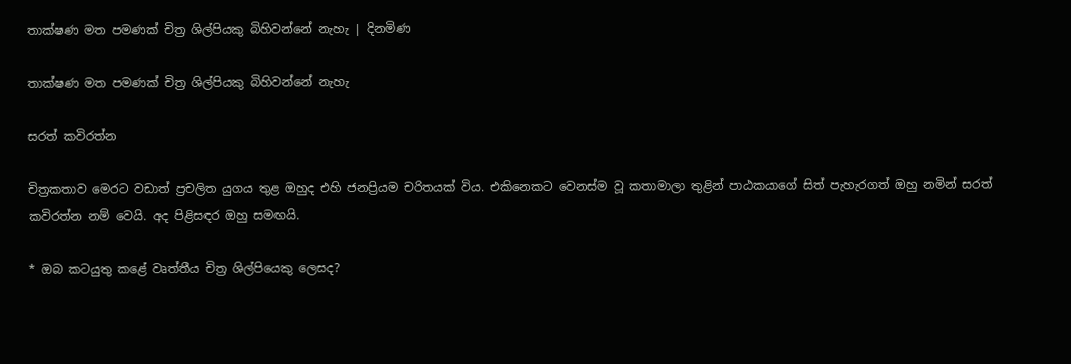තාක්ෂණ මත පමණක් චිත්‍ර ශිල්පියකු බිහිවන්නේ නැහැ | දිනමිණ

තාක්ෂණ මත පමණක් චිත්‍ර ශිල්පියකු බිහිවන්නේ නැහැ

සරත් කවිරත්න

චිත්‍රකතාව මෙරට වඩාත් ප්‍රචලිත යුගය තුළ ඔහුද එහි ජනප්‍රියම චරිතයක් විය. එකිනෙකට වෙනස්ම වූ කතාමාලා තුළින් පාඨකයාගේ සිත් පැහැරගත් ඔහු නමින් සරත් කවිරත්න නම් වෙයි. අද පිළිසඳර ඔහු සමඟයි.

* ඔබ කටයුතු කළේ වෘත්තීය චිත්‍ර ශිල්පියෙකු ලෙසද?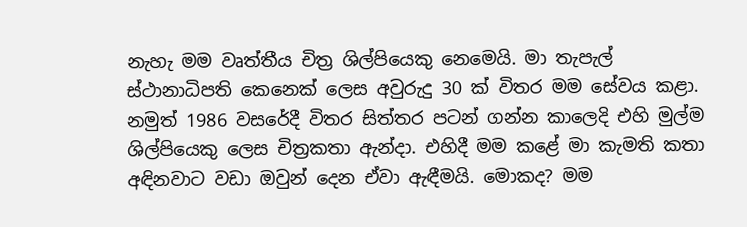නැහැ මම වෘත්තීය චිත්‍ර ශිල්පියෙකු නෙමෙයි. මා තැපැල් ස්ථානාධිපති කෙනෙක් ලෙස අවුරුදු 30 ක් විතර මම සේවය කළා. නමුත් 1986 වසරේදී විතර සිත්තර පටන් ගන්න කාලෙදි එහි මුල්ම ශිල්පියෙකු ලෙස චිත්‍රකතා ඇන්දා. එහිදී මම කළේ මා කැමති කතා අඳිනවාට වඩා ඔවුන් දෙන ඒවා ඇඳීමයි. මොකද? මම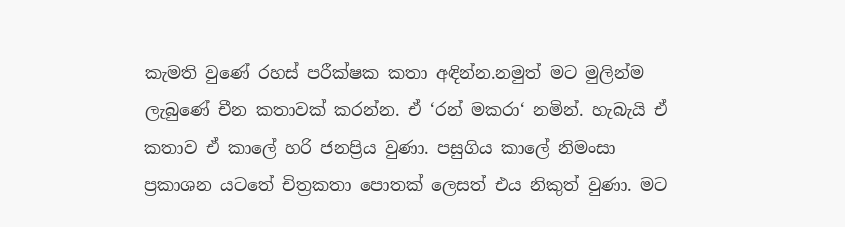කැමති වුණේ රහස් පරීක්ෂක කතා අඳින්න.නමුත් මට මුලින්ම ලැබුණේ චීන කතාවක් කරන්න. ඒ ‘රන් මකරා‘ නමින්. හැබැයි ඒ කතාව ඒ කාලේ හරි ජනප්‍රිය වුණා. පසුගිය කාලේ නිමංසා ප්‍රකාශන යටතේ චිත්‍රකතා පොතක් ලෙසත් එය නිකුත් වුණා. මට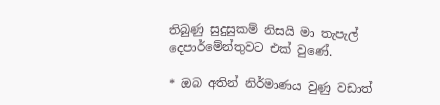තිබුණු සුදුසුකම් නිසයි මා තැපැල් දෙපාර්මේන්තුවට එක් වුණේ.

* ඔබ අතින් නිර්මාණය වුණු වඩාත්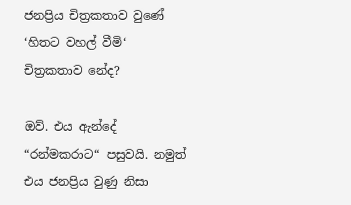ජනප්‍රිය චිත්‍රකතාව වුණේ ‘හිතට වහල් වීමි‘ චිත්‍රකතාව නේද?

ඔව්. එය ඇන්දේ “රන්මකරාට“ පසුවයි. නමුත් එය ජනප්‍රිය වුණු නිසා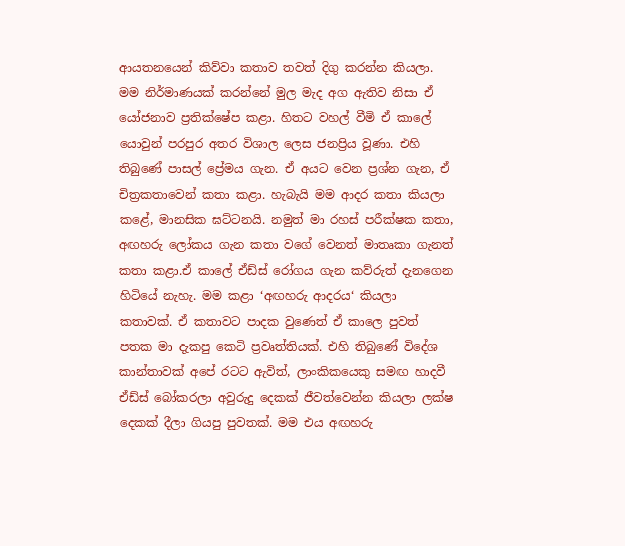ආයතනයෙන් කිව්වා කතාව තවත් දිගු කරන්න කියලා. මම නිර්මාණයක් කරන්නේ මුල මැද අග ඇතිව නිසා ඒ යෝජනාව ප්‍රතික්ෂේප කළා. හිතට වහල් වීමි ඒ කාලේ යොවුන් පරපුර අතර විශාල ලෙස ජනප්‍රිය වූණා. එහි තිබුණේ පාසල් ප්‍රේමය ගැන. ඒ අයට වෙන ප්‍රශ්න ගැන, ඒ චිත්‍රකතාවෙන් කතා කළා. හැබැයි මම ආදර කතා කියලා කළේ, මානසික ඝට්ටනයි. නමුත් මා රහස් පරීක්ෂක කතා, අඟහරු ලෝකය ගැන කතා වගේ වෙනත් මාතෘකා ගැනත් කතා කළා.ඒ කාලේ ඒඩ්ස් රෝගය ගැන කව්රුත් දැනගෙන හිටියේ නැහැ. මම කළා ‘අඟහරු ආදරය‘ කියලා කතාවක්. ඒ කතාවට පාදක වුණෙත් ඒ කාලෙ පුවත් පතක මා දැකපු කෙටි ප්‍රවෘත්තියක්. එහි තිබුණේ විදේශ කාන්තාවක් අපේ රටට ඇවිත්, ලාංකිකයෙකු සමඟ හාදවී ඒඩ්ස් බෝකරලා අවුරුදු දෙකක් ජීවත්වෙන්න කියලා ලක්ෂ දෙකක් දීලා ගියපු පුවතක්. මම එය අඟහරු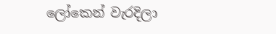ලෝකෙන් වැරදිලා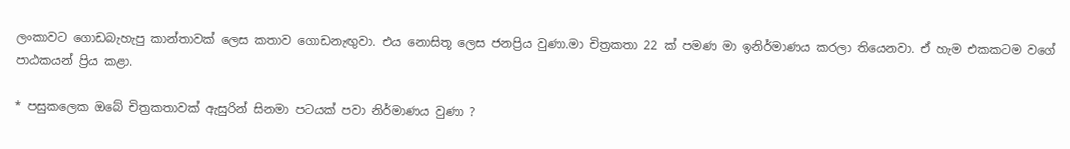ලංකාවට ගොඩබැහැපු කාන්තාවක් ලෙස කතාව ගොඩනැඟුවා. එය නොසිතූ ලෙස ජනප්‍රිය වුණා.මා චිත්‍රකතා 22 ක් පමණ මා ඉනිර්මාණය කරලා තියෙනවා. ඒ හැම එකකටම වගේ පාඨකයන් ප්‍රිය කළා.

* පසුකලෙක ඔබේ චිත්‍රකතාවක් ඇසුරින් සිනමා පටයක් පවා නිර්මාණය වුණා ?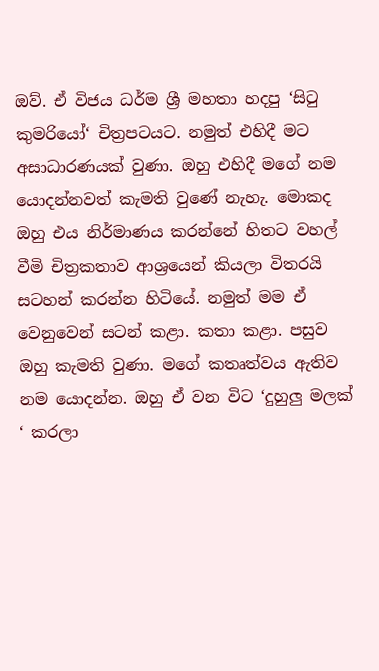ඔව්. ඒ විජය ධර්ම ශ්‍රී මහතා හදපු ‘සිටු කුමරියෝ‘ චිත්‍රපටයට. නමුත් එහිදී මට අසාධාරණයක් වුණා. ඔහු එහිදී මගේ නම යොදන්නවත් කැමති වුණේ නැහැ. මොකද ඔහු එය නිර්මාණය කරන්නේ හිතට වහල් වීමි චිත්‍රකතාව ආශ්‍රයෙන් කියලා විතරයි සටහන් කරන්න හිටියේ. නමුත් මම ඒ වෙනුවෙන් සටන් කළා. කතා කළා. පසුව ඔහු කැමති වුණා. මගේ කතෘත්වය ඇතිව නම යොදන්න. ඔහු ඒ වන විට ‘දුහුලු මලක් ‘ කරලා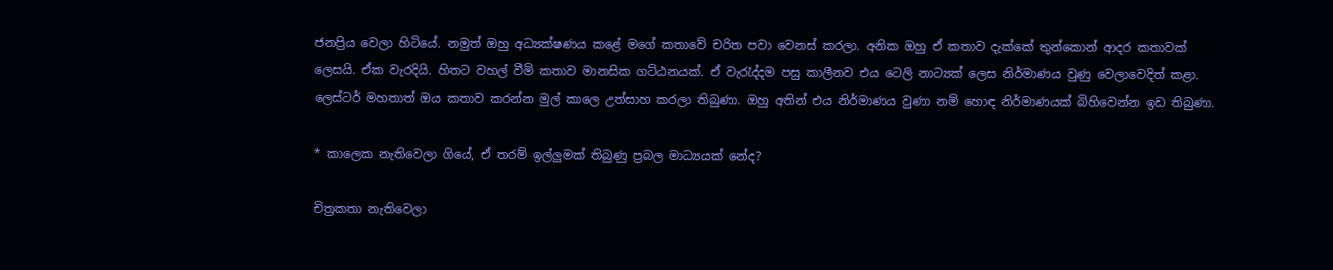ජනප්‍රිය වෙලා හිටියේ. නමුත් ඔහු අධ්‍යක්ෂණය කළේ මගේ කතාවේ චරිත පවා වෙනස් කරලා. අනික ඔහු ඒ කතාව දැක්කේ තුන්කොන් ආදර කතාවක් ලෙසයි. ඒක වැරදියි. හිතට වහල් වීමි කතාව මානසික ගට්ඨනයක්. ඒ වැරැද්දම පසු කාලීනව එය ටෙලි නාට්‍යක් ලෙස නිර්මාණය වුණු වෙලාවෙදිත් කළා. ලෙස්ටර් මහතාත් ඔය කතාව කරන්න මුල් කාලෙ උත්සාහ කරලා තිබුණා. ඔහු අතින් එය නිර්මාණය වුණා නම් හොඳ නිර්මාණයක් බිහිවෙන්න ඉඩ තිබුණා.

* කාලෙක නැතිවෙලා ගියේ, ඒ තරම් ඉල්ලුමක් තිබුණු ප්‍රබල මාධ්‍යයක් නේද?

චිත්‍රකතා නැතිවෙලා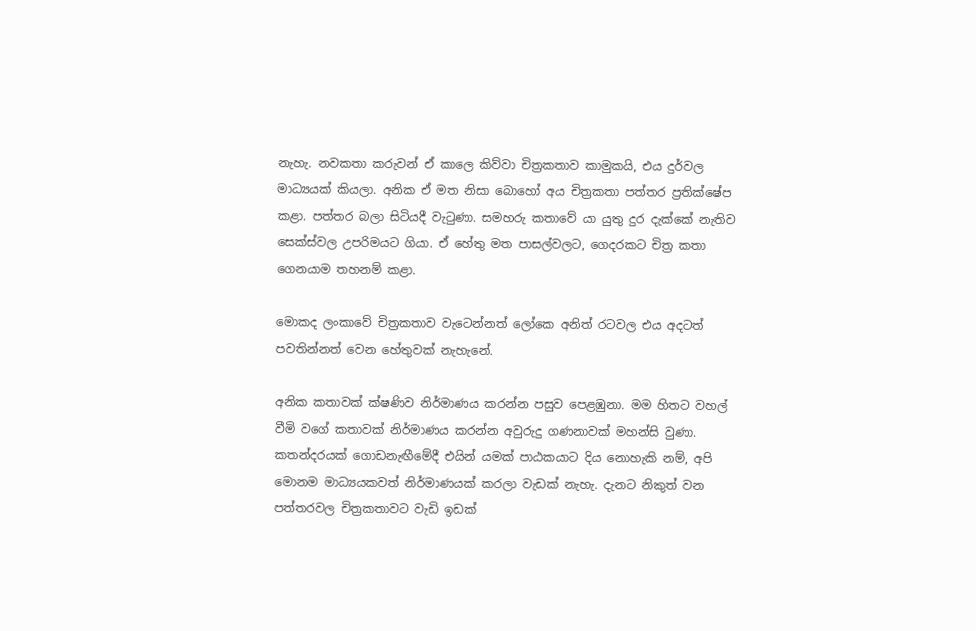නැහැ. නවකතා කරුවන් ඒ කාලෙ කිව්වා චිත්‍රකතාව කාමුකයි, එය දුර්වල මාධ්‍යයක් කියලා. අනික ඒ මත නිසා බොහෝ අය චිත්‍රකතා පත්තර ප්‍රතික්ෂේප කළා. පත්තර බලා සිටියදී වැටුණා. සමහරු කතාවේ යා යුතු දුර දැක්කේ නැතිව සෙක්ස්වල උපරිමයට ගියා. ඒ හේතු මත පාසල්වලට, ගෙදරකට චිත්‍ර කතා ගෙනයාම තහනම් කළා.

මොකද ලංකාවේ චිත්‍රකතාව වැටෙන්නත් ලෝකෙ අනිත් රටවල එය අදටත් පවතින්නත් වෙන හේතුවක් නැහැනේ.

අනික කතාවක් ක්ෂණිව නිර්මාණය කරන්න පසුව පෙළඹුනා. මම හිතට වහල් වීමි වගේ කතාවක් නිර්මාණය කරන්න අවුරුදු ගණනාවක් මහන්සි වුණා. කතන්දරයක් ගොඩනැඟීමේදී එයින් යමක් පාඨකයාට දිය නොහැකි නම්, අපි මොනම මාධ්‍යයකවත් නිර්මාණයක් කරලා වැඩක් නැහැ. දැනට නිකුත් වන පත්තරවල චිත්‍රකතාවට වැඩි ඉඩක්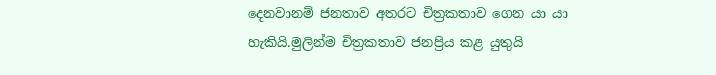දෙනවානම් ජනතාව අතරට චිත්‍රකතාව ගෙන යා යා හැකියි.මුලින්ම චිත්‍රකතාව ජනප්‍රිය කළ යුතුයි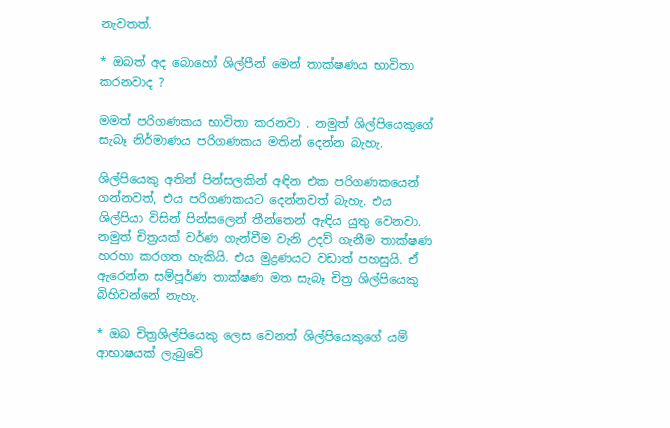නැවතත්.

* ඔබත් අද බොහෝ ශිල්පීන් මෙන් තාක්ෂණය භාවිතා කරනවාද ?

මමත් පරිගණකය භාවිතා කරනවා . නමුත් ශිල්පියෙකුගේ සැබෑ නිර්මාණය පරිගණකය මතින් දෙන්න බැහැ.

ශිල්පියෙකු අතින් පින්සලකින් අඳින එක පරිගණකයෙන් ගන්නවත්, එය පරිගණකයට දෙන්නවත් බැහැ. එය ශිල්පියා විසින් පින්සලෙන් තීන්තෙන් ඇඳිය යුතු වෙනවා. නමුත් චිත්‍රයක් වර්ණ ගැන්වීම වැනි උදව් ගැනීම තාක්ෂණ හරහා කරගත හැකියි. එය මුද්‍රණයට වඩාත් පහසුයි. ඒ ඇරෙන්න සම්පූර්ණ තාක්ෂණ මත සැබෑ චිත්‍ර ශිල්පියෙකු බිහිවන්නේ නැහැ.

* ඔබ චිත්‍රශිල්පියෙකු ලෙස වෙනත් ශිල්පියෙකුගේ යම් ආභාෂයක් ලැබුවේ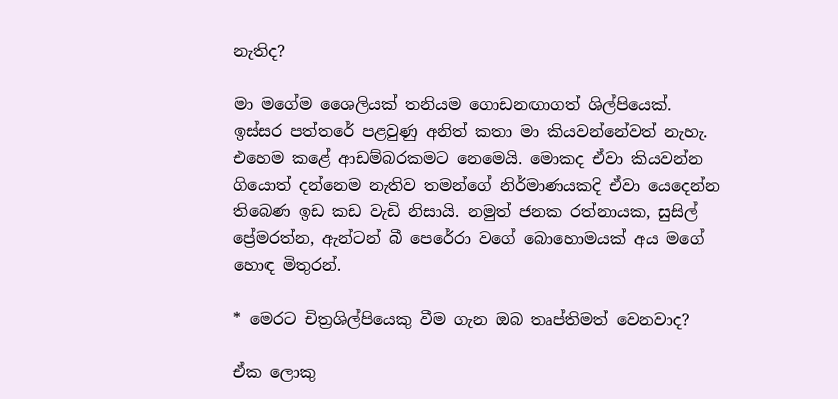නැතිද?

මා මගේම ශෛලියක් තනියම ගොඩනඟාගත් ශිල්පියෙක්. ඉස්සර පත්තරේ පළවුණු අනිත් කතා මා කියවන්නේවත් නැහැ. එහෙම කළේ ආඩම්බරකමට නෙමෙයි. මොකද ඒවා කියවන්න ගියොත් දන්නෙම නැතිව තමන්ගේ නිර්මාණයකදි ඒවා යෙදෙන්න තිබෙණ ඉඩ කඩ වැඩි නිසායි. නමුත් ජනක රත්නායක, සුසිල් ප්‍රේමරත්න, ඇන්ටන් බී පෙරේරා වගේ බොහොමයක් අය මගේ හොඳ මිතුරන්.

* මෙරට චිත්‍රශිල්පියෙකු වීම ගැන ඔබ තෘප්තිමත් වෙනවාද?

ඒක ලොකු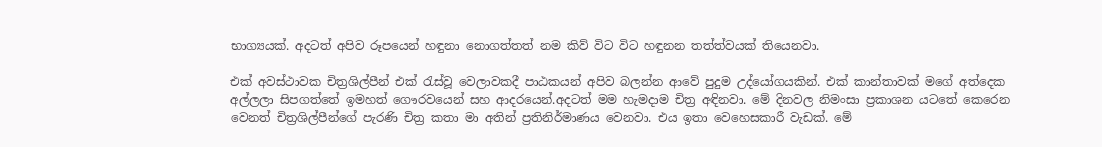භාග්‍යයක්. අදටත් අපිව රූපයෙන් හඳුනා නොගත්තත් නම කිව් විට විට හඳුනන තත්ත්වයක් තියෙනවා.

එක් අවස්ථාවක චිත්‍රශිල්පීන් එක් රැස්වූ වෙලාවකදී පාඨකයන් අපිව බලන්න ආවේ පුදුම උද්යෝගයකින්. එක් කාන්තාවක් මගේ අත්දෙක අල්ලලා සිපගත්තේ ඉමහත් ගෞරවයෙන් සහ ආදරයෙන්.අදටත් මම හැමදාම චිත්‍ර අඳිනවා. මේ දිනවල නිමංසා ප්‍රකාශන යටතේ කෙරෙන වෙනත් චිත්‍රශිල්පීන්ගේ පැරණි චිත්‍ර කතා මා අතින් ප්‍රතිනිර්මාණය වෙනවා. එය ඉතා වෙහෙසකාරී වැඩක්. මේ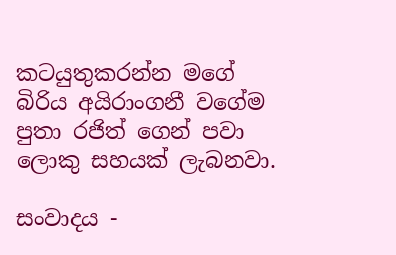කටයුතුකරන්න මගේ බිරිය අයිරාංගනී වගේම පුතා රජිත් ගෙන් පවා ලොකු සහයක් ලැබනවා.

සංවාදය -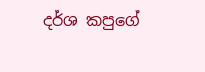දර්ශ කපුගේ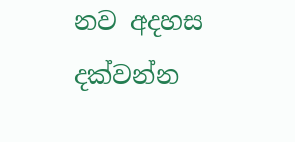නව අදහස දක්වන්න